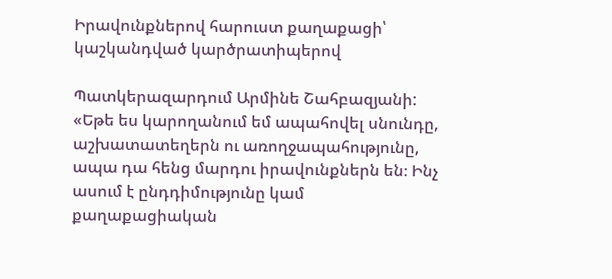Իրավունքներով հարուստ քաղաքացի՝ կաշկանդված կարծրատիպերով

Պատկերազարդում Արմինե Շահբազյանի: «Եթե ես կարողանում եմ ապահովել սնունդը, աշխատատեղերն ու առողջապահությունը, ապա դա հենց մարդու իրավունքներն են։ Ինչ ասում է ընդդիմությունը կամ քաղաքացիական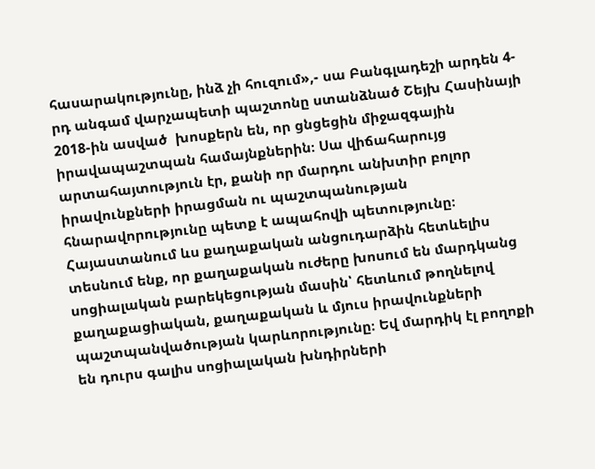հասարակությունը, ինձ չի հուզում»,- սա Բանգլադեշի արդեն 4-րդ անգամ վարչապետի պաշտոնը ստանձնած Շեյխ Հասինայի 2018-ին ասված  խոսքերն են, որ ցնցեցին միջազգային իրավապաշտպան համայնքներին։ Սա վիճահարույց արտահայտություն էր, քանի որ մարդու անխտիր բոլոր իրավունքների իրացման ու պաշտպանության հնարավորությունը պետք է ապահովի պետությունը։ Հայաստանում ևս քաղաքական անցուդարձին հետևելիս տեսնում ենք, որ քաղաքական ուժերը խոսում են մարդկանց սոցիալական բարեկեցության մասին՝ հետևում թողնելով քաղաքացիական, քաղաքական և մյուս իրավունքների պաշտպանվածության կարևորությունը։ Եվ մարդիկ էլ բողոքի են դուրս գալիս սոցիալական խնդիրների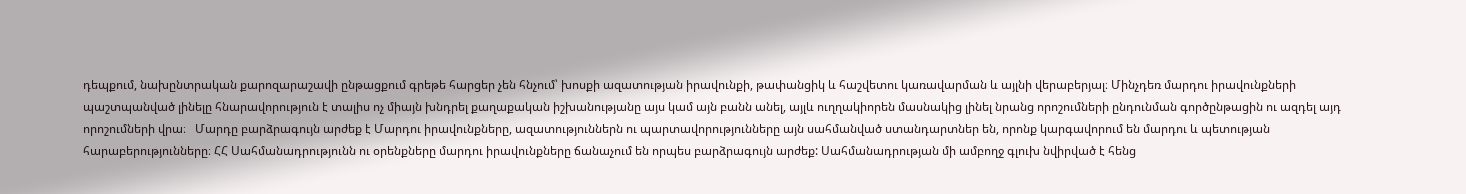դեպքում, նախընտրական քարոզարաշավի ընթացքում գրեթե հարցեր չեն հնչում՝ խոսքի ազատության իրավունքի, թափանցիկ և հաշվետու կառավարման և այլնի վերաբերյալ։ Մինչդեռ մարդու իրավունքների պաշտպանված լինելը հնարավորություն է տալիս ոչ միայն խնդրել քաղաքական իշխանությանը այս կամ այն բանն անել, այլև ուղղակիորեն մասնակից լինել նրանց որոշումների ընդունման գործընթացին ու ազդել այդ որոշումների վրա։   Մարդը բարձրագույն արժեք է Մարդու իրավունքները, ազատություններն ու պարտավորությունները այն սահմանված ստանդարտներ են, որոնք կարգավորում են մարդու և պետության հարաբերությունները։ ՀՀ Սահմանադրությունն ու օրենքները մարդու իրավունքները ճանաչում են որպես բարձրագույն արժեք: Սահմանադրության մի ամբողջ գլուխ նվիրված է հենց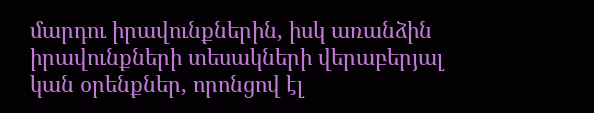մարդու իրավունքներին, իսկ առանձին իրավունքների տեսակների վերաբերյալ կան օրենքներ, որոնցով էլ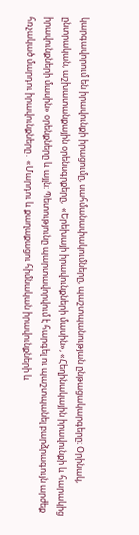կարգավորում են իրավունքի իրացումը, սահմանափակումները, պաշտպանության ընթացակարգերը։ Օրինակ, ընտրական, աշխատանքային օրենսգրքերը,  «Երեխայի իրավունքների մասին», «Հեղինակային իրավունքի և հարակից իրավունքների մասին» օրենքները և այլն։ Պետությունը պարտավորվում է հարգել ու պաշտպանել բարձրագույն արժեք հռչակած մարդու իրավունքները․ «Մարդու և քաղաքացու հիմնական իրավունքների և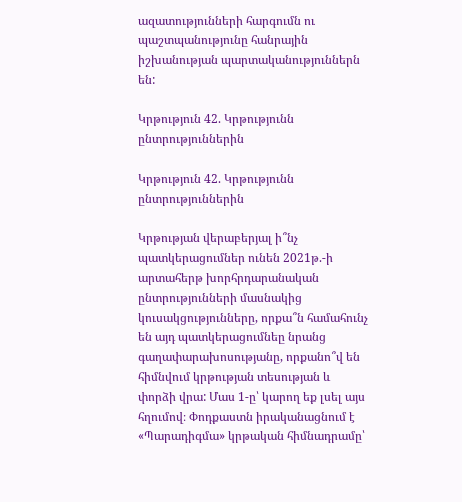ազատությունների հարգումն ու պաշտպանությունը հանրային իշխանության պարտականություններն են:

Կրթություն 42. Կրթությունն ընտրություններին

Կրթություն 42. Կրթությունն ընտրություններին

Կրթության վերաբերյալ ի՞նչ պատկերացումներ ունեն 2021թ.-ի արտահերթ խորհրդարանական ընտրությունների մասնակից կուսակցությունները, որքա՞ն համահունչ են այդ պատկերացումնեը նրանց գաղափարախոսությանը, որքանո՞վ են հիմնվում կրթության տեսության և փորձի վրա: Մաս 1-ը՝ կարող եք լսել այս հղումով։ Փոդքաստն իրականացնում է «Պարադիգմա» կրթական հիմնադրամը՝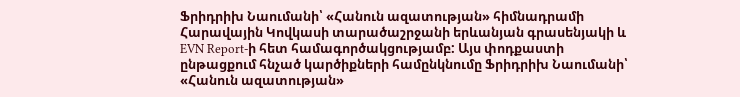Ֆրիդրիխ Նաումանի՝ «Հանուն ազատության» հիմնադրամի Հարավային Կովկասի տարածաշրջանի երևանյան գրասենյակի և EVN Report-ի հետ համագործակցությամբ: Այս փոդքաստի ընթացքում հնչած կարծիքների համընկնումը Ֆրիդրիխ Նաումանի՝ «Հանուն ազատության»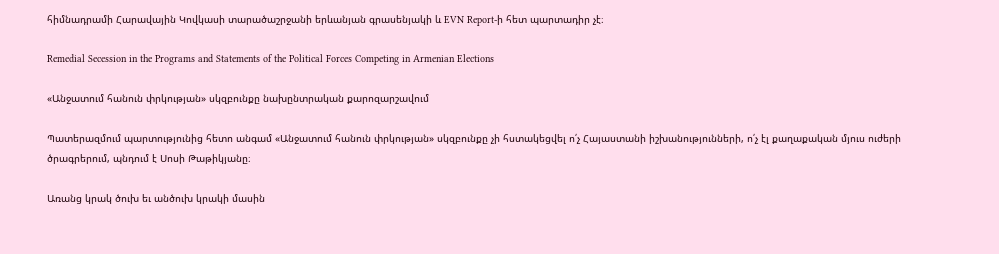հիմնադրամի Հարավային Կովկասի տարածաշրջանի երևանյան գրասենյակի և EVN Report-ի հետ պարտադիր չէ։

Remedial Secession in the Programs and Statements of the Political Forces Competing in Armenian Elections

«Անջատում հանուն փրկության» սկզբունքը նախընտրական քարոզարշավում

Պատերազմում պարտությունից հետո անգամ «Անջատում հանուն փրկության» սկզբունքը չի հստակեցվել ո՛չ Հայաստանի իշխանությունների, ո՛չ էլ քաղաքական մյուս ուժերի ծրագրերում, պնդում է Սոսի Թաթիկյանը։

Առանց կրակ ծուխ եւ անծուխ կրակի մասին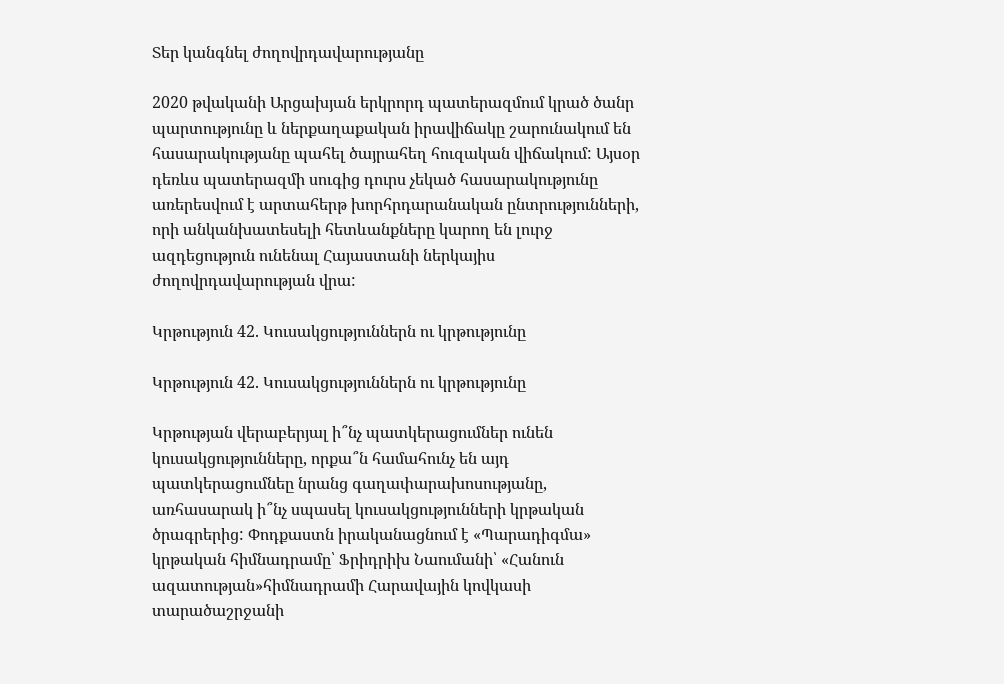Տեր կանգնել ժողովրդավարությանը

2020 թվականի Արցախյան երկրորդ պատերազմում կրած ծանր պարտությունը և ներքաղաքական իրավիճակը շարունակում են հասարակությանը պահել ծայրահեղ հուզական վիճակում: Այսօր դեռևս պատերազմի սուգից դուրս չեկած հասարակությունը առերեսվում է արտահերթ խորհրդարանական ընտրությունների, որի անկանխատեսելի հետևանքները կարող են լուրջ ազդեցություն ունենալ Հայաստանի ներկայիս ժողովրդավարության վրա:

Կրթություն 42. Կուսակցություններն ու կրթությունը

Կրթություն 42. Կուսակցություններն ու կրթությունը

Կրթության վերաբերյալ ի՞նչ պատկերացումներ ունեն կուսակցությունները, որքա՞ն համահունչ են այդ պատկերացումնեը նրանց գաղափարախոսությանը, առհասարակ ի՞նչ սպասել կուսակցությունների կրթական ծրագրերից: Փոդքաստն իրականացնում է «Պարադիգմա» կրթական հիմնադրամը՝ Ֆրիդրիխ Նաումանի՝ «Հանուն ազատության»հիմնադրամի Հարավային կովկասի տարածաշրջանի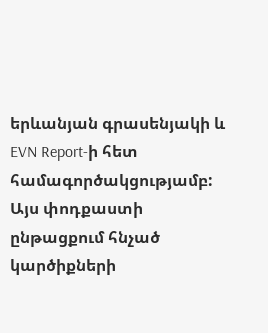երևանյան գրասենյակի և EVN Report-ի հետ համագործակցությամբ: Այս փոդքաստի ընթացքում հնչած կարծիքների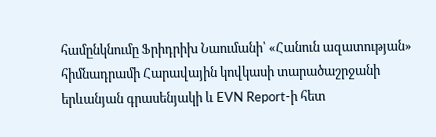համընկնումը Ֆրիդրիխ Նաումանի՝ «Հանուն ազատության» հիմնադրամի Հարավային կովկասի տարածաշրջանի երևանյան գրասենյակի և EVN Report-ի հետ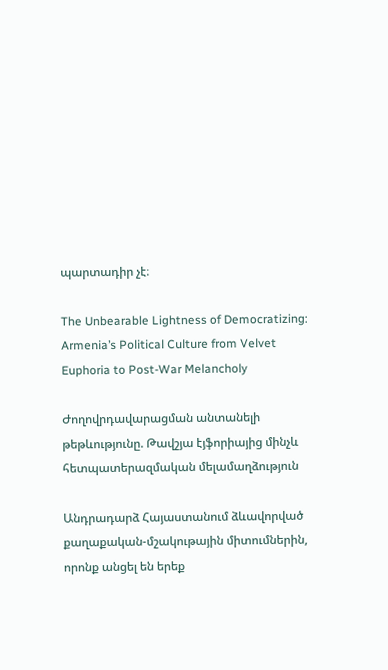պարտադիր չէ։

The Unbearable Lightness of Democratizing: Armenia’s Political Culture from Velvet Euphoria to Post-War Melancholy

Ժողովրդավարացման անտանելի թեթևությունը. Թավշյա էյֆորիայից մինչև հետպատերազմական մելամաղձություն

Անդրադարձ Հայաստանում ձևավորված քաղաքական-մշակութային միտումներին, որոնք անցել են երեք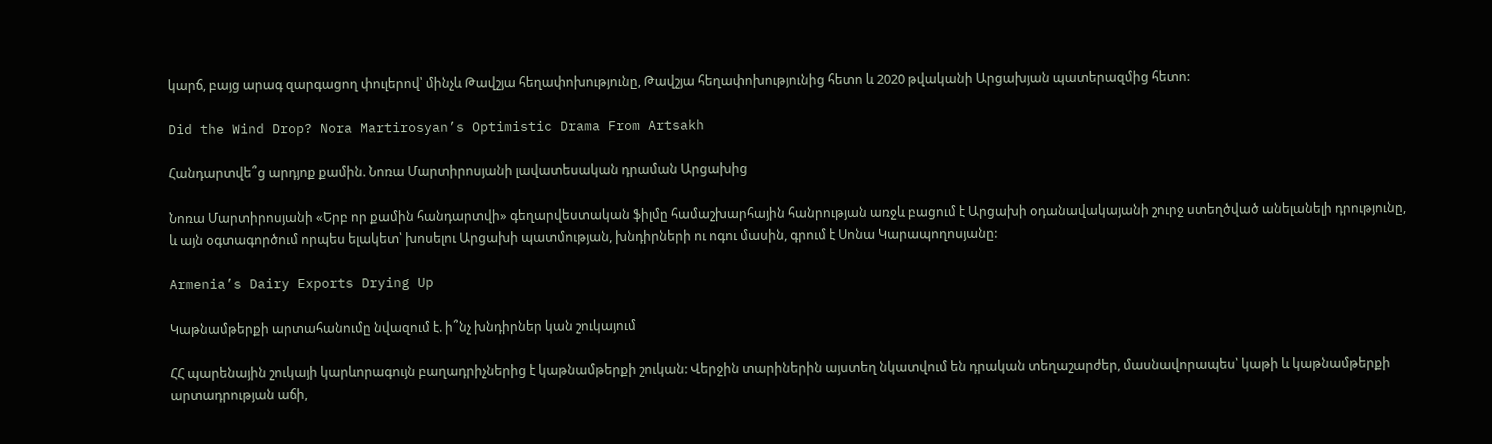կարճ, բայց արագ զարգացող փուլերով՝ մինչև Թավշյա հեղափոխությունը, Թավշյա հեղափոխությունից հետո և 2020 թվականի Արցախյան պատերազմից հետո:

Did the Wind Drop? Nora Martirosyan’s Optimistic Drama From Artsakh

Հանդարտվե՞ց արդյոք քամին. Նոռա Մարտիրոսյանի լավատեսական դրաման Արցախից

Նոռա Մարտիրոսյանի «Երբ որ քամին հանդարտվի» գեղարվեստական ֆիլմը համաշխարհային հանրության առջև բացում է Արցախի օդանավակայանի շուրջ ստեղծված անելանելի դրությունը, և այն օգտագործում որպես ելակետ՝ խոսելու Արցախի պատմության, խնդիրների ու ոգու մասին, գրում է Սոնա Կարապողոսյանը:

Armenia’s Dairy Exports Drying Up

Կաթնամթերքի արտահանումը նվազում է. ի՞նչ խնդիրներ կան շուկայում

ՀՀ պարենային շուկայի կարևորագույն բաղադրիչներից է կաթնամթերքի շուկան: Վերջին տարիներին այստեղ նկատվում են դրական տեղաշարժեր, մասնավորապես՝ կաթի և կաթնամթերքի արտադրության աճի,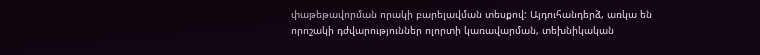փաթեթավորման որակի բարելավման տեսքով: Այդուհանդերձ, առկա են որոշակի դժվարություններ ոլորտի կառավարման, տեխնիկական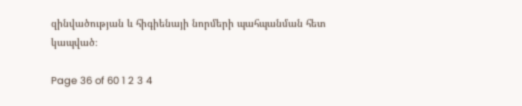զինվածության և հիգիենայի նորմերի պահպանման հետ կապված։

Page 36 of 60 1 2 3 4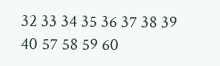32 33 34 35 36 37 38 39 40 57 58 59 60